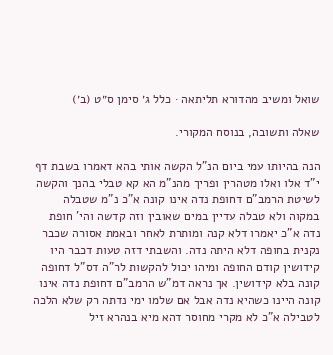שואל ומשיב מהדורא תליתאה · כלל ג׳ סימן ס״ט (ב׳)

שאלה ותשובה, בנוסח המקורי.

הנה בהיותו עמי ביום הנ"ל הקשה אותי בהא דאמרו בשבת דף י"ד אלו ואלו מטהרין ופריך מהנ"מ הא קא טבלי בהנך והקשה לשיטת הרמב"ם דחופת נדה אינו קונה א"כ נ"מ שטבלה במקוה ולא טבלה עדיין במים שאובין וזה קדשה והי' חופת נדה א"כ יאמרו דלא קנה ומותרת לאחר ובאמת אסורה שכבר נקנית בחופה דלא היתה נדה. והשבתי דזה טעות דכבר היו קידושין קודם החופה ומיהו יכול להקשות לר"ה דס"ל דחופה קונה בלא קידושין. אך נראה דמ"ש הרמב"ם דחופת נדה אינו קונה היינו כשהיא נדה אבל אם שלמו ימי נדתה רק שלא הלכה לטבילה א"כ לא מקרי מחוסר דהא מיא בנהרא זיל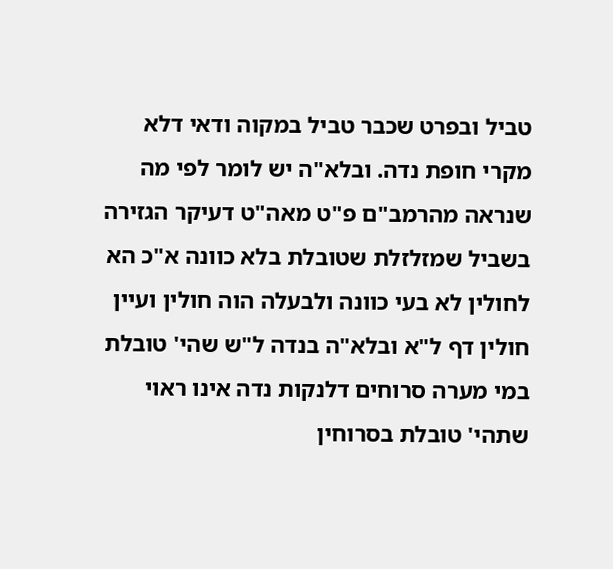טביל ובפרט שכבר טביל במקוה ודאי דלא מקרי חופת נדה. ובלא"ה יש לומר לפי מה שנראה מהרמב"ם פ"ט מאה"ט דעיקר הגזירה בשביל שמזלזלת שטובלת בלא כוונה א"כ הא לחולין לא בעי כוונה ולבעלה הוה חולין ועיין חולין דף ל"א ובלא"ה בנדה ל"ש שהי' טובלת במי מערה סרוחים דלנקות נדה אינו ראוי שתהי' טובלת בסרוחין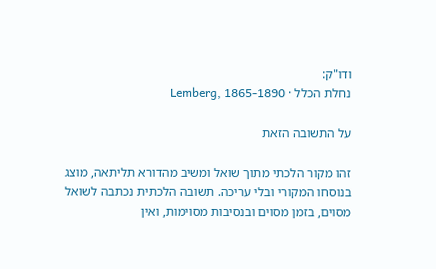ודו"ק:
נחלת הכלל · Lemberg, 1865-1890

על התשובה הזאת

זהו מקור הלכתי מתוך שואל ומשיב מהדורא תליתאה, מוצג בנוסחו המקורי ובלי עריכה. תשובה הלכתית נכתבה לשואל מסוים, בזמן מסוים ובנסיבות מסוימות, ואין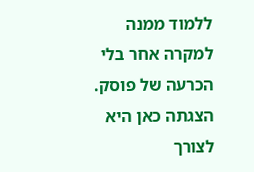ללמוד ממנה למקרה אחר בלי הכרעה של פוסק. הצגתה כאן היא לצורך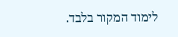לימוד המקור בלבד.